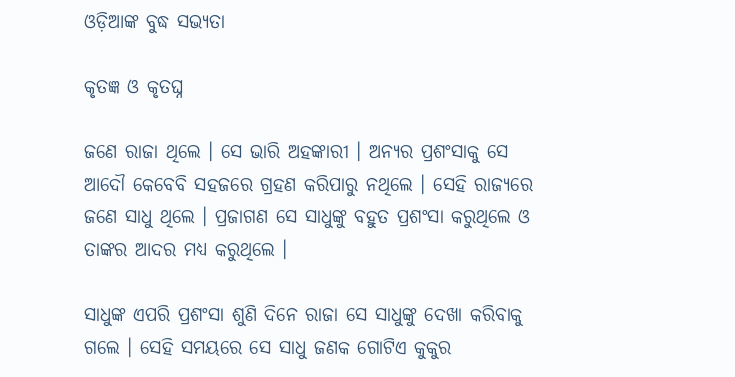ଓଡ଼ିଆଙ୍କ ବୁଦ୍ଧ ସଭ୍ୟତା

କୃତଜ୍ଞ ଓ କୃତଘ୍ନ

ଜଣେ ରାଜା ଥିଲେ । ସେ ଭାରି ଅହଙ୍କାରୀ । ଅନ୍ୟର ପ୍ରଶଂସାକୁ ସେ ଆଦୌ କେବେବି ସହଜରେ ଗ୍ରହଣ କରିପାରୁ ନଥିଲେ । ସେହି ରାଜ୍ୟରେ ଜଣେ ସାଧୁ ଥିଲେ । ପ୍ରଜାଗଣ ସେ ସାଧୁଙ୍କୁ ବହୁତ ପ୍ରଶଂସା କରୁଥିଲେ ଓ ତାଙ୍କର ଆଦର ମଧ୍ୟ କରୁଥିଲେ ।

ସାଧୁଙ୍କ ଏପରି ପ୍ରଶଂସା ଶୁଣି ଦିନେ ରାଜା ସେ ସାଧୁଙ୍କୁ ଦେଖା କରିବାକୁ ଗଲେ । ସେହି ସମୟରେ ସେ ସାଧୁ ଜଣକ ଗୋଟିଏ କୁକୁର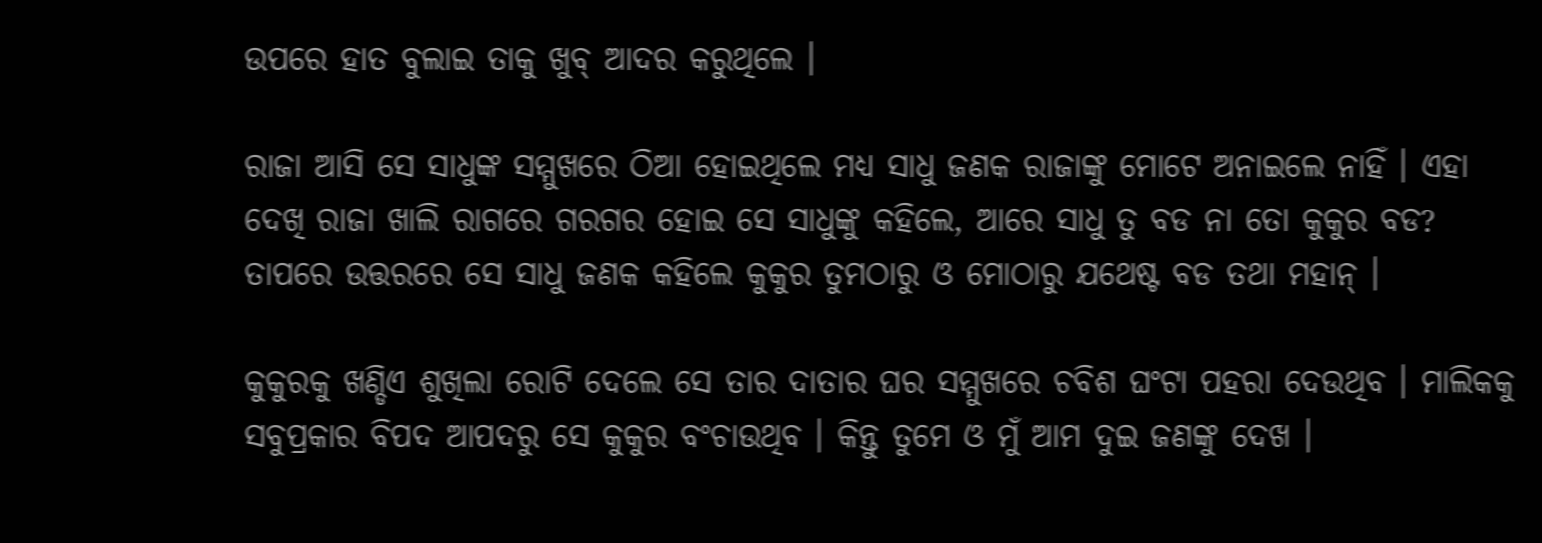ଉପରେ ହାତ ବୁଲାଇ ତାକୁ ଖୁବ୍ ଆଦର କରୁଥିଲେ ।

ରାଜା ଆସି ସେ ସାଧୁଙ୍କ ସମ୍ମୁଖରେ ଠିଆ ହୋଇଥିଲେ ମଧ୍ୟ ସାଧୁ ଜଣକ ରାଜାଙ୍କୁ ମୋଟେ ଅନାଇଲେ ନାହିଁ । ଏହା ଦେଖି ରାଜା ଖାଲି ରାଗରେ ଗରଗର ହୋଇ ସେ ସାଧୁଙ୍କୁ କହିଲେ, ଆରେ ସାଧୁ ତୁ ବଡ ନା ତୋ କୁକୁର ବଡ? ତାପରେ ଉତ୍ତରରେ ସେ ସାଧୁ ଜଣକ କହିଲେ କୁକୁର ତୁମଠାରୁ ଓ ମୋଠାରୁ ଯଥେଷ୍ଟ ବଡ ତଥା ମହାନ୍ ।

କୁକୁରକୁ ଖଣ୍ଡିଏ ଶୁଖିଲା ରୋଟି ଦେଲେ ସେ ତାର ଦାତାର ଘର ସମ୍ମୁଖରେ ଚବିଶ ଘଂଟା ପହରା ଦେଉଥିବ । ମାଲିକକୁ ସବୁପ୍ରକାର ବିପଦ ଆପଦରୁ ସେ କୁକୁର ବଂଚାଉଥିବ । କିନ୍ତୁ ତୁମେ ଓ ମୁଁ ଆମ ଦୁଇ ଜଣଙ୍କୁ ଦେଖ ।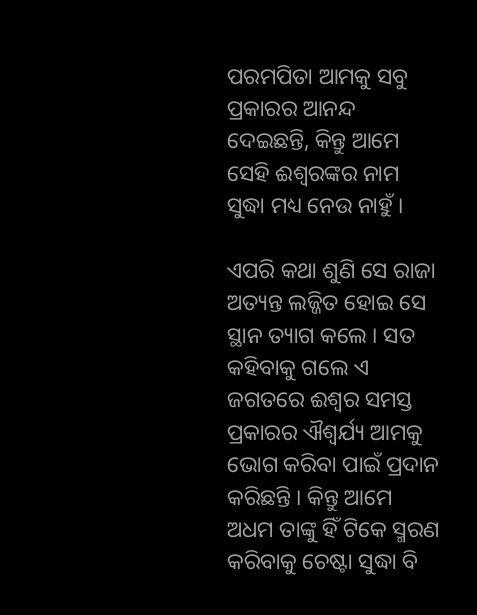ପରମପିତା ଆମକୁ ସବୁ ପ୍ରକାରର ଆନନ୍ଦ ଦେଇଛନ୍ତି, କିନ୍ତୁ ଆମେ ସେହି ଈଶ୍ୱରଙ୍କର ନାମ ସୁଦ୍ଧା ମଧ୍ୟ ନେଉ ନାହୁଁ ।

ଏପରି କଥା ଶୁଣି ସେ ରାଜା ଅତ୍ୟନ୍ତ ଲଜ୍ଜିତ ହୋଇ ସେ ସ୍ଥାନ ତ୍ୟାଗ କଲେ । ସତ କହିବାକୁ ଗଲେ ଏ ଜଗତରେ ଈଶ୍ୱର ସମସ୍ତ ପ୍ରକାରର ଐଶ୍ୱର୍ଯ୍ୟ ଆମକୁ ଭୋଗ କରିବା ପାଇଁ ପ୍ରଦାନ କରିଛନ୍ତି । କିନ୍ତୁ ଆମେ ଅଧମ ତାଙ୍କୁ ହିଁ ଟିକେ ସ୍ମରଣ କରିବାକୁ ଚେଷ୍ଟା ସୁଦ୍ଧା ବି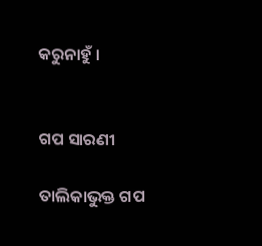କରୁନାହୁଁ ।


ଗପ ସାରଣୀ

ତାଲିକାଭୁକ୍ତ ଗପ